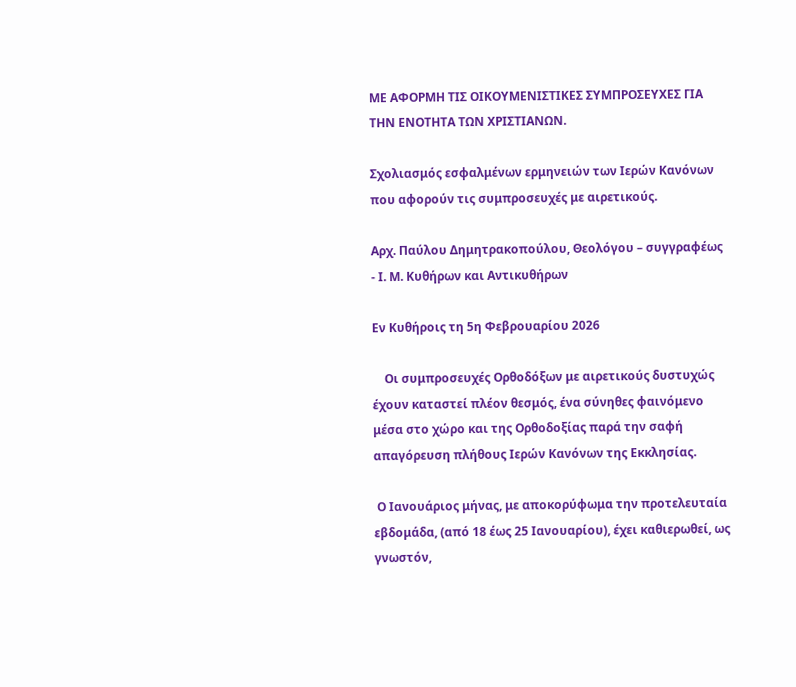ΜΕ ΑΦΟΡΜΗ ΤΙΣ ΟΙΚΟΥΜΕΝΙΣΤΙΚΕΣ ΣΥΜΠΡΟΣΕΥΧΕΣ ΓΙΑ ΤΗΝ ΕΝΟΤΗΤΑ ΤΩΝ ΧΡΙΣΤΙΑΝΩΝ.

Σχολιασμός εσφαλμένων ερμηνειών των Ιερών Κανόνων που αφορούν τις συμπροσευχές με αιρετικούς.

Αρχ. Παύλου Δημητρακοπούλου, Θεολόγου – συγγραφέως - Ι. Μ. Κυθήρων και Αντικυθήρων

Εν Κυθήροις τη 5η Φεβρουαρίου 2026

    Οι συμπροσευχές Ορθοδόξων με αιρετικούς δυστυχώς έχουν καταστεί πλέον θεσμός, ένα σύνηθες φαινόμενο μέσα στο χώρο και της Ορθοδοξίας παρά την σαφή απαγόρευση πλήθους Ιερών Κανόνων της Εκκλησίας.

 Ο Ιανουάριος μήνας, με αποκορύφωμα την προτελευταία εβδομάδα, (από 18 έως 25 Ιανουαρίου), έχει καθιερωθεί, ως γνωστόν,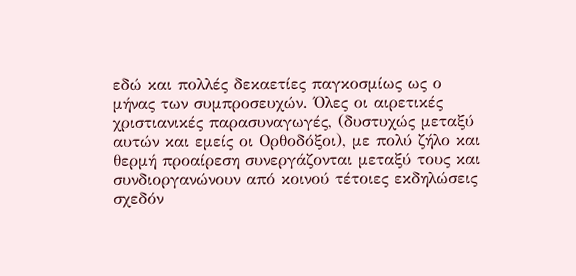εδώ και πολλές δεκαετίες παγκοσμίως ως ο μήνας των συμπροσευχών. Όλες οι αιρετικές χριστιανικές παρασυναγωγές, (δυστυχώς μεταξύ αυτών και εμείς οι Ορθοδόξοι), με πολύ ζήλο και θερμή προαίρεση συνεργάζονται μεταξύ τους και συνδιοργανώνουν από κοινού τέτοιες εκδηλώσεις σχεδόν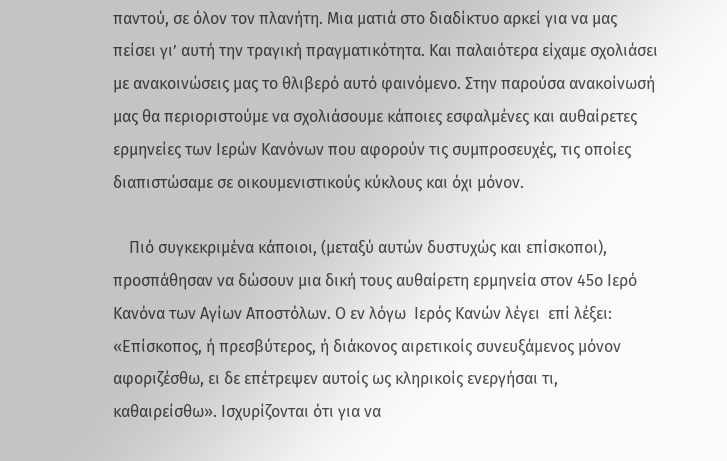παντού, σε όλον τον πλανήτη. Μια ματιά στο διαδίκτυο αρκεί για να μας πείσει γι’ αυτή την τραγική πραγματικότητα. Και παλαιότερα είχαμε σχολιάσει με ανακοινώσεις μας το θλιβερό αυτό φαινόμενο. Στην παρούσα ανακοίνωσή μας θα περιοριστούμε να σχολιάσουμε κάποιες εσφαλμένες και αυθαίρετες ερμηνείες των Ιερών Κανόνων που αφορούν τις συμπροσευχές, τις οποίες διαπιστώσαμε σε οικουμενιστικούς κύκλους και όχι μόνον.

    Πιό συγκεκριμένα κάποιοι, (μεταξύ αυτών δυστυχώς και επίσκοποι), προσπάθησαν να δώσουν μια δική τους αυθαίρετη ερμηνεία στον 45ο Ιερό Κανόνα των Αγίων Αποστόλων. Ο εν λόγω  Ιερός Κανών λέγει  επί λέξει: «Επίσκοπος, ή πρεσβύτερος, ή διάκονος αιρετικοίς συνευξάμενος μόνον αφοριζέσθω, ει δε επέτρεψεν αυτοίς ως κληρικοίς ενεργήσαι τι, καθαιρείσθω». Ισχυρίζονται ότι για να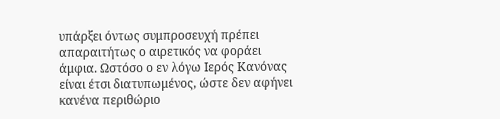υπάρξει όντως συμπροσευχή πρέπει  απαραιτήτως ο αιρετικός να φοράει άμφια. Ωστόσο ο εν λόγω Ιερός Κανόνας είναι έτσι διατυπωμένος, ώστε δεν αφήνει κανένα περιθώριο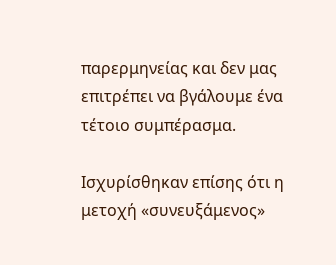παρερμηνείας και δεν μας επιτρέπει να βγάλουμε ένα τέτοιο συμπέρασμα.

Ισχυρίσθηκαν επίσης ότι η μετοχή «συνευξάμενος»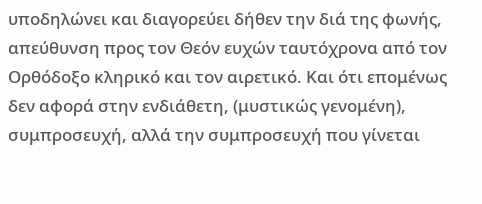υποδηλώνει και διαγορεύει δήθεν την διά της φωνής, απεύθυνση προς τον Θεόν ευχών ταυτόχρονα από τον Ορθόδοξο κληρικό και τον αιρετικό. Και ότι επομένως δεν αφορά στην ενδιάθετη, (μυστικώς γενομένη), συμπροσευχή, αλλά την συμπροσευχή που γίνεται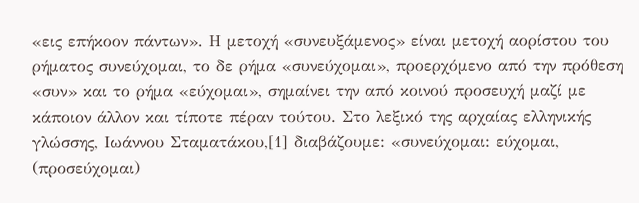«εις επήκοον πάντων». Η μετοχή «συνευξάμενος» είναι μετοχή αορίστου του ρήματος συνεύχομαι, το δε ρήμα «συνεύχομαι», προερχόμενο από την πρόθεση «συν» και το ρήμα «εύχομαι», σημαίνει την από κοινού προσευχή μαζί με κάποιον άλλον και τίποτε πέραν τούτου. Στο λεξικό της αρχαίας ελληνικής γλώσσης, Ιωάννου Σταματάκου,[1] διαβάζουμε: «συνεύχομαι: εύχομαι, (προσεύχομαι)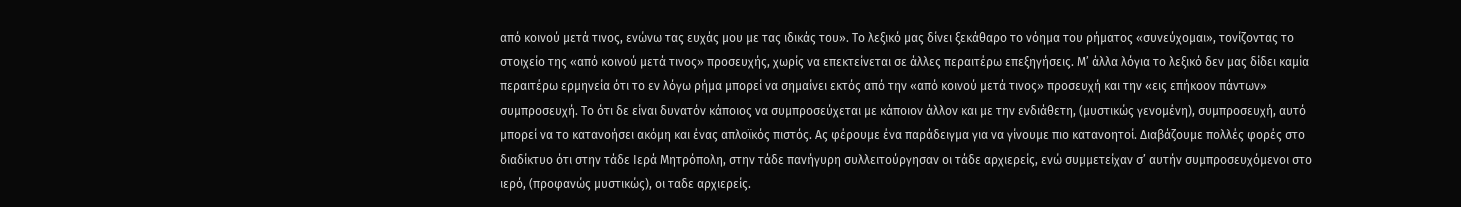από κοινού μετά τινος, ενώνω τας ευχάς μου με τας ιδικάς του». Το λεξικό μας δίνει ξεκάθαρο το νόημα του ρήματος «συνεύχομαι», τονίζοντας το στοιχείο της «από κοινού μετά τινος» προσευχής, χωρίς να επεκτείνεται σε άλλες περαιτέρω επεξηγήσεις. Μ’ άλλα λόγια το λεξικό δεν μας δίδει καμία περαιτέρω ερμηνεία ότι το εν λόγω ρήμα μπορεί να σημαίνει εκτός από την «από κοινού μετά τινος» προσευχή και την «εις επήκοον πάντων» συμπροσευχή. Το ότι δε είναι δυνατόν κάποιος να συμπροσεύχεται με κάποιον άλλον και με την ενδιάθετη, (μυστικώς γενομένη), συμπροσευχή, αυτό μπορεί να το κατανοήσει ακόμη και ένας απλοϊκός πιστός. Ας φέρουμε ένα παράδειγμα για να γίνουμε πιο κατανοητοί. Διαβάζουμε πολλές φορές στο διαδίκτυο ότι στην τάδε Ιερά Μητρόπολη, στην τάδε πανήγυρη συλλειτούργησαν οι τάδε αρχιερείς, ενώ συμμετείχαν σ’ αυτήν συμπροσευχόμενοι στο ιερό, (προφανώς μυστικώς), οι ταδε αρχιερείς.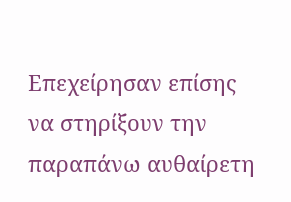Επεχείρησαν επίσης να στηρίξουν την παραπάνω αυθαίρετη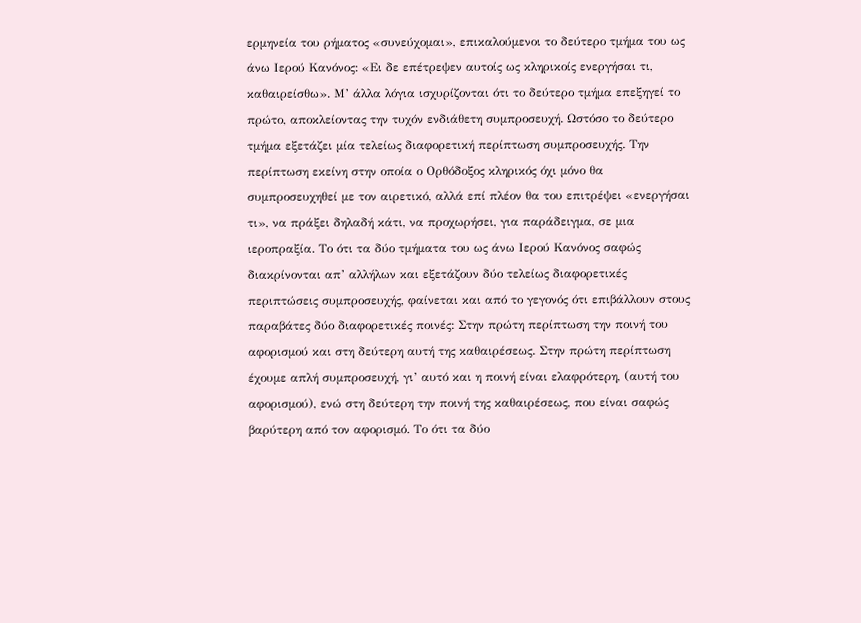ερμηνεία του ρήματος «συνεύχομαι», επικαλούμενοι το δεύτερο τμήμα του ως άνω Ιερού Κανόνος: «Ει δε επέτρεψεν αυτοίς ως κληρικοίς ενεργήσαι τι, καθαιρείσθω». Μ’ άλλα λόγια ισχυρίζονται ότι το δεύτερο τμήμα επεξηγεί το πρώτο, αποκλείοντας την τυχόν ενδιάθετη συμπροσευχή. Ωστόσο το δεύτερο τμήμα εξετάζει μία τελείως διαφορετική περίπτωση συμπροσευχής. Την περίπτωση εκείνη στην οποία ο Ορθόδοξος κληρικός όχι μόνο θα συμπροσευχηθεί με τον αιρετικό, αλλά επί πλέον θα του επιτρέψει «ενεργήσαι τι», να πράξει δηλαδή κάτι, να προχωρήσει, για παράδειγμα, σε μια ιεροπραξία. Το ότι τα δύο τμήματα του ως άνω Ιερού Κανόνος σαφώς διακρίνονται απ’ αλλήλων και εξετάζουν δύο τελείως διαφορετικές περιπτώσεις συμπροσευχής, φαίνεται και από το γεγονός ότι επιβάλλουν στους παραβάτες δύο διαφορετικές ποινές: Στην πρώτη περίπτωση την ποινή του αφορισμού και στη δεύτερη αυτή της καθαιρέσεως. Στην πρώτη περίπτωση έχουμε απλή συμπροσευχή, γι’ αυτό και η ποινή είναι ελαφρότερη, (αυτή του αφορισμού), ενώ στη δεύτερη την ποινή της καθαιρέσεως, που είναι σαφώς βαρύτερη από τον αφορισμό. Το ότι τα δύο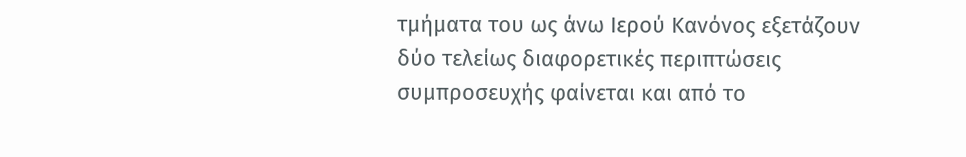τμήματα του ως άνω Ιερού Κανόνος εξετάζουν δύο τελείως διαφορετικές περιπτώσεις συμπροσευχής φαίνεται και από το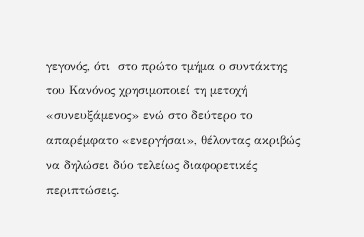γεγονός, ότι  στο πρώτο τμήμα ο συντάκτης του Κανόνος χρησιμοποιεί τη μετοχή «συνευξάμενος» ενώ στο δεύτερο το απαρέμφατο «ενεργήσαι», θέλοντας ακριβώς να δηλώσει δύο τελείως διαφορετικές περιπτώσεις.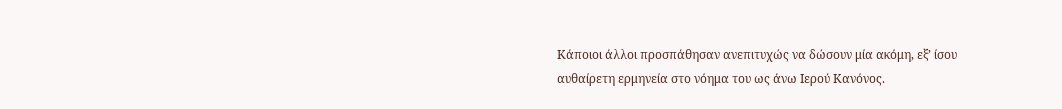Κάποιοι άλλοι προσπάθησαν ανεπιτυχώς να δώσουν μία ακόμη, εξ’ ίσου αυθαίρετη ερμηνεία στο νόημα του ως άνω Ιερού Κανόνος.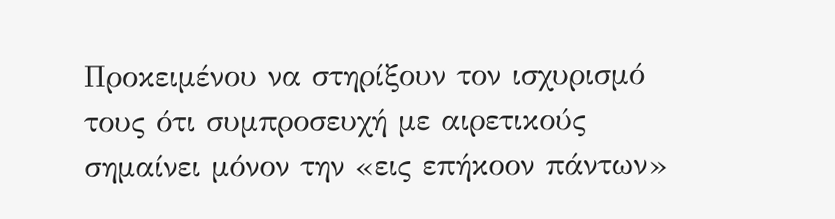Προκειμένου να στηρίξουν τον ισχυρισμό τους ότι συμπροσευχή με αιρετικούς σημαίνει μόνον την «εις επήκοον πάντων»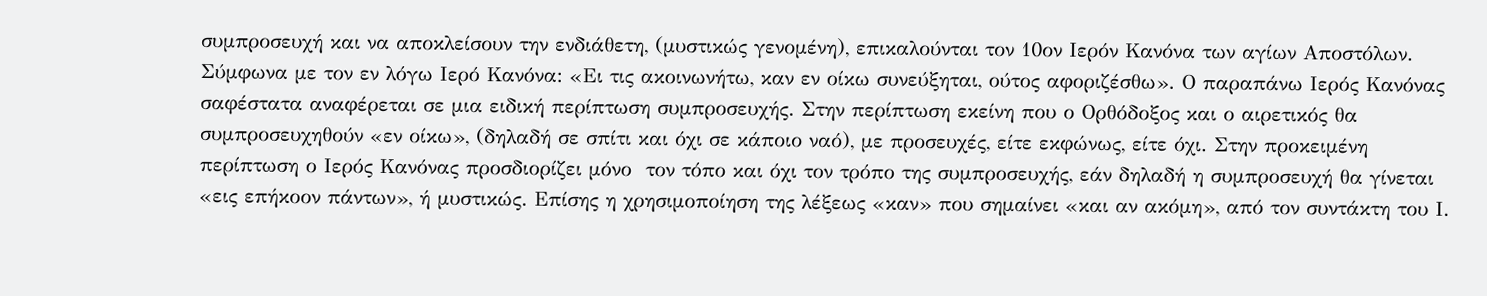συμπροσευχή και να αποκλείσουν την ενδιάθετη, (μυστικώς γενομένη), επικαλούνται τον 10ον Ιερόν Κανόνα των αγίων Αποστόλων. Σύμφωνα με τον εν λόγω Ιερό Κανόνα: «Ει τις ακοινωνήτω, καν εν οίκω συνεύξηται, ούτος αφοριζέσθω». Ο παραπάνω Ιερός Κανόνας σαφέστατα αναφέρεται σε μια ειδική περίπτωση συμπροσευχής. Στην περίπτωση εκείνη που ο Ορθόδοξος και ο αιρετικός θα συμπροσευχηθούν «εν οίκω», (δηλαδή σε σπίτι και όχι σε κάποιο ναό), με προσευχές, είτε εκφώνως, είτε όχι. Στην προκειμένη περίπτωση ο Ιερός Κανόνας προσδιορίζει μόνο  τον τόπο και όχι τον τρόπο της συμπροσευχής, εάν δηλαδή η συμπροσευχή θα γίνεται  «εις επήκοον πάντων», ή μυστικώς. Επίσης η χρησιμοποίηση της λέξεως «καν» που σημαίνει «και αν ακόμη», από τον συντάκτη του Ι.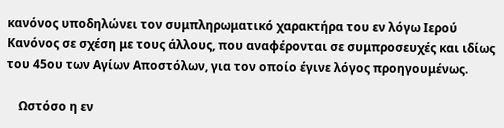κανόνος υποδηλώνει τον συμπληρωματικό χαρακτήρα του εν λόγω Ιερού Κανόνος σε σχέση με τους άλλους, που αναφέρονται σε συμπροσευχές και ιδίως του 45ου των Αγίων Αποστόλων, για τον οποίο έγινε λόγος προηγουμένως.

    Ωστόσο η εν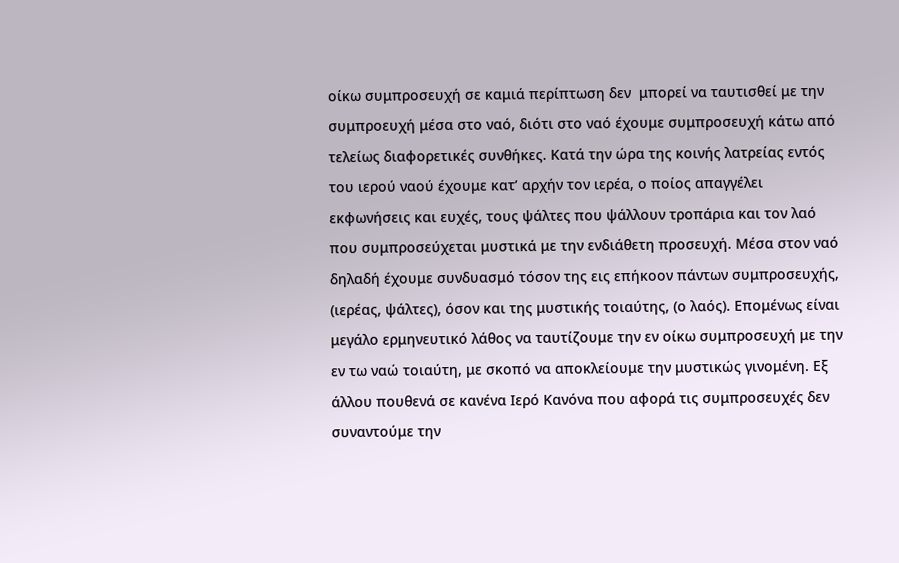οίκω συμπροσευχή σε καμιά περίπτωση δεν  μπορεί να ταυτισθεί με την συμπροευχή μέσα στο ναό, διότι στο ναό έχουμε συμπροσευχή κάτω από τελείως διαφορετικές συνθήκες. Κατά την ώρα της κοινής λατρείας εντός του ιερού ναού έχουμε κατ’ αρχήν τον ιερέα, ο ποίος απαγγέλει εκφωνήσεις και ευχές, τους ψάλτες που ψάλλουν τροπάρια και τον λαό που συμπροσεύχεται μυστικά με την ενδιάθετη προσευχή. Μέσα στον ναό δηλαδή έχουμε συνδυασμό τόσον της εις επήκοον πάντων συμπροσευχής, (ιερέας, ψάλτες), όσον και της μυστικής τοιαύτης, (ο λαός). Επομένως είναι μεγάλο ερμηνευτικό λάθος να ταυτίζουμε την εν οίκω συμπροσευχή με την εν τω ναώ τοιαύτη, με σκοπό να αποκλείουμε την μυστικώς γινομένη. Εξ άλλου πουθενά σε κανένα Ιερό Κανόνα που αφορά τις συμπροσευχές δεν συναντούμε την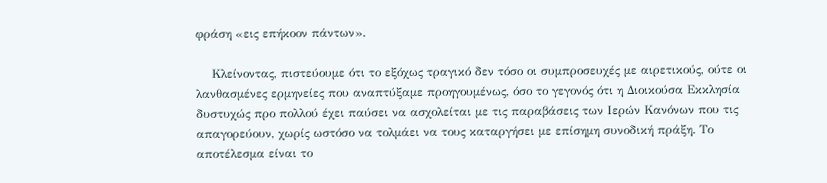φράση «εις επήκοον πάντων».

    Κλείνοντας, πιστεύουμε ότι το εξόχως τραγικό δεν τόσο οι συμπροσευχές με αιρετικούς, ούτε οι λανθασμένες ερμηνείες που αναπτύξαμε προηγουμένως, όσο το γεγονός ότι η Διοικούσα Εκκλησία δυστυχώς προ πολλού έχει παύσει να ασχολείται με τις παραβάσεις των Ιερών Κανόνων που τις απαγορεύουν, χωρίς ωστόσο να τολμάει να τους καταργήσει με επίσημη συνοδική πράξη. Το αποτέλεσμα είναι το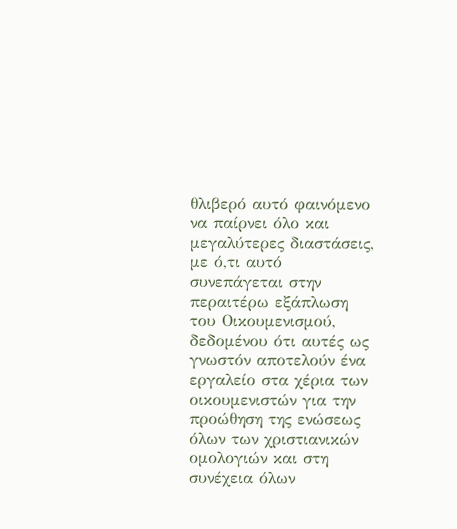θλιβερό αυτό φαινόμενο να παίρνει όλο και μεγαλύτερες διαστάσεις, με ό,τι αυτό συνεπάγεται στην περαιτέρω εξάπλωση του Οικουμενισμού, δεδομένου ότι αυτές ως γνωστόν αποτελούν ένα εργαλείο στα χέρια των οικουμενιστών για την προώθηση της ενώσεως όλων των χριστιανικών ομολογιών και στη συνέχεια όλων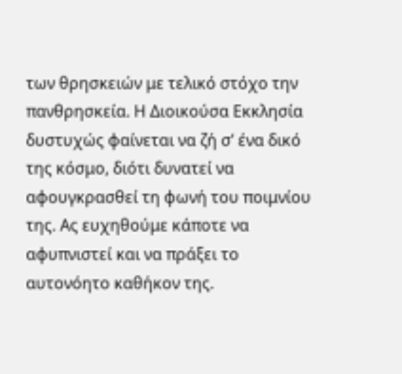των θρησκειών με τελικό στόχο την πανθρησκεία. Η Διοικούσα Εκκλησία δυστυχώς φαίνεται να ζή σ’ ένα δικό της κόσμο, διότι δυνατεί να αφουγκρασθεί τη φωνή του ποιμνίου της. Ας ευχηθούμε κάποτε να αφυπνιστεί και να πράξει το αυτονόητο καθήκον της.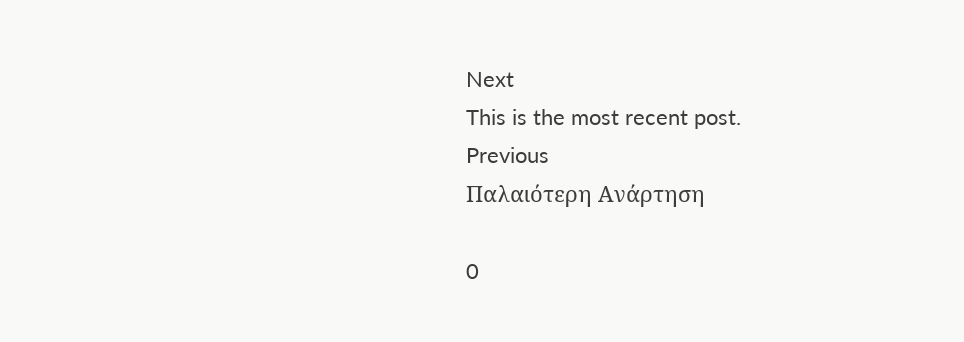Next
This is the most recent post.
Previous
Παλαιότερη Ανάρτηση

0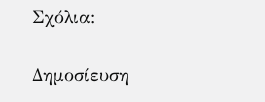Σχόλια:

Δημοσίευση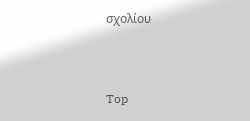σχολίου


Top